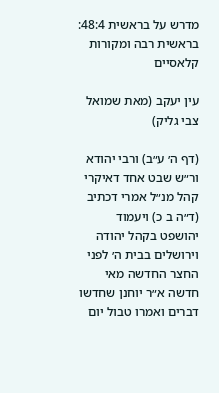מדרש על בראשית 48:4: בראשית רבה ומקורות קלאסיים

עין יעקב (מאת שמואל צבי גליק)

(דף ה׳ ע״ב) ורבי יהודא ור״ש שבט אחד דאיקרי קהל מנ״ל אמרי דכתיב (ד״ה ב כ) ויעמוד יהושפט בקהל יהודה וירושלים בבית ה׳ לפני החצר החדשה מאי חדשה א״ר יוחנן שחדשו דברים ואמרו טבול יום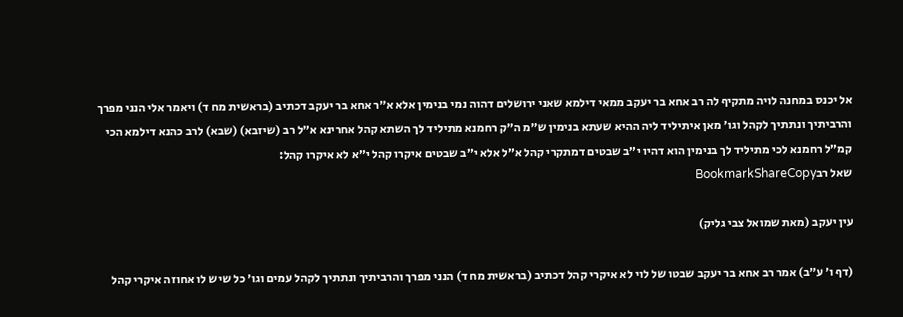אל יכנס במחנה לויה מתקיף לה רב אחא בר יעקב ממאי דילמא שאני ירושלים דהוה נמי בנימין אלא א״ר אחא בר יעקב דכתיב (בראשית מח ד) ויאמר אלי הנני מפרך והרביתיך ונתתיך לקהל וגו׳ מאן איתיליד ליה ההיא שעתא בנימין ש״מ ה״ק רחמנא מתיליד לך השתא קהל אחרינא א״ל רב (שיזבא) (שבא) לרב כהנא דילמא הכי קמ״ל רחמנא לכי מתיליד לך בנימין הוא דהיו י״ב שבטים דמתקרי קהל א״ל אלא י״ב שבטים איקרו קהל י״א לא איקרו קהל:
שאל רבBookmarkShareCopy

עין יעקב (מאת שמואל צבי גליק)

(דף ו׳ ע״ב) אמר רב אחא בר יעקב שבטו של לוי לא איקרי קהל דכתיב (בראשית מח ד) הנני מפרך והרביתיך ונתתיך לקהל עמים וגו׳ כל שיש לו אחוזה איקרי קהל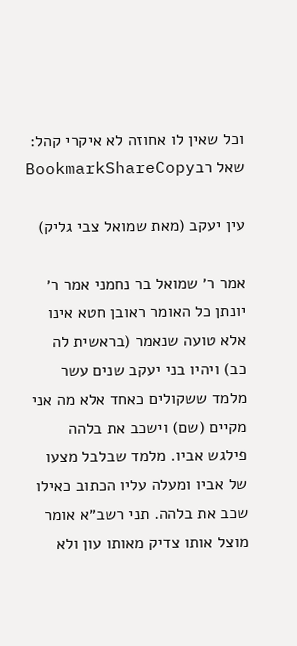וכל שאין לו אחוזה לא איקרי קהל:
שאל רבBookmarkShareCopy

עין יעקב (מאת שמואל צבי גליק)

אמר ר׳ שמואל בר נחמני אמר ר׳ יונתן כל האומר ראובן חטא אינו אלא טועה שנאמר (בראשית לה כב) ויהיו בני יעקב שנים עשר מלמד ששקולים כאחד אלא מה אני מקיים (שם) וישכב את בלהה פילגש אביו. מלמד שבלבל מצעו של אביו ומעלה עליו הכתוב כאילו שכב את בלהה. תני רשב״א אומר מוצל אותו צדיק מאותו עון ולא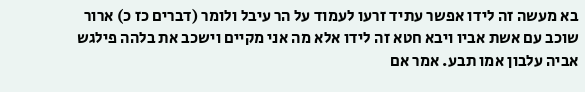בא מעשה זה לידו אפשר עתיד זרעו לעמוד על הר עיבל ולומר (דברים כז כ) ארור שוכב עם אשת אביו ויבא חטא זה לידו אלא מה אני מקיים וישכב את בלהה פילגש אביה עלבון אמו תבע. אמר אם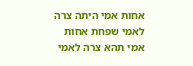אחות אמי היתה צרה לאמי שפחת אחות אמי תהא צרה לאמי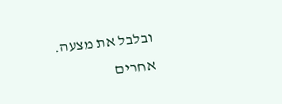ובלבל את מצעה. אחרים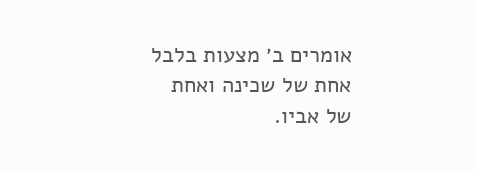אומרים ב׳ מצעות בלבל אחת של שכינה ואחת של אביו.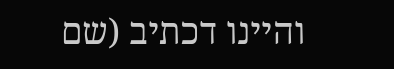והיינו דכתיב (שם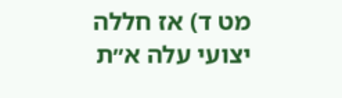מט ד) אז חללה יצועי עלה א״ת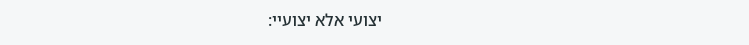יצועי אלא יצועיי: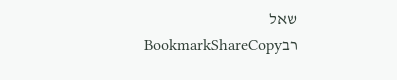שאל רבBookmarkShareCopy